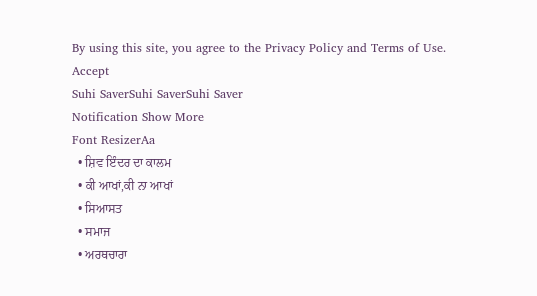By using this site, you agree to the Privacy Policy and Terms of Use.
Accept
Suhi SaverSuhi SaverSuhi Saver
Notification Show More
Font ResizerAa
  • ਸ਼ਿਵ ਇੰਦਰ ਦਾ ਕਾਲਮ
  • ਕੀ ਆਖਾਂ,ਕੀ ਨਾ ਆਖਾਂ
  • ਸਿਆਸਤ
  • ਸਮਾਜ
  • ਅਰਥਚਾਰਾ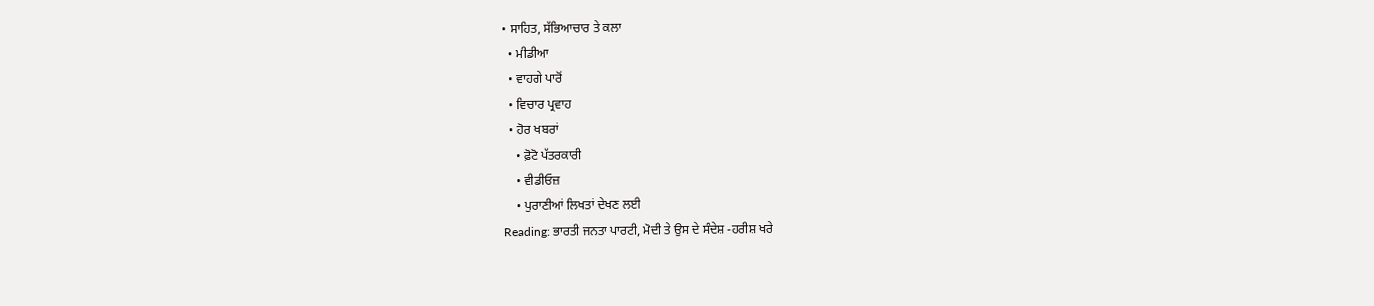• ਸਾਹਿਤ, ਸੱਭਿਆਚਾਰ ਤੇ ਕਲਾ
  • ਮੀਡੀਆ
  • ਵਾਹਗੇ ਪਾਰੋਂ
  • ਵਿਚਾਰ ਪ੍ਰਵਾਹ
  • ਹੋਰ ਖਬਰਾਂ
    • ਫ਼ੋਟੋ ਪੱਤਰਕਾਰੀ
    • ਵੀਡੀਓਜ਼
    • ਪੁਰਾਣੀਆਂ ਲਿਖਤਾਂ ਦੇਖਣ ਲਈ
Reading: ਭਾਰਤੀ ਜਨਤਾ ਪਾਰਟੀ, ਮੋਦੀ ਤੇ ਉਸ ਦੇ ਸੰਦੇਸ਼ -ਹਰੀਸ਼ ਖਰੇ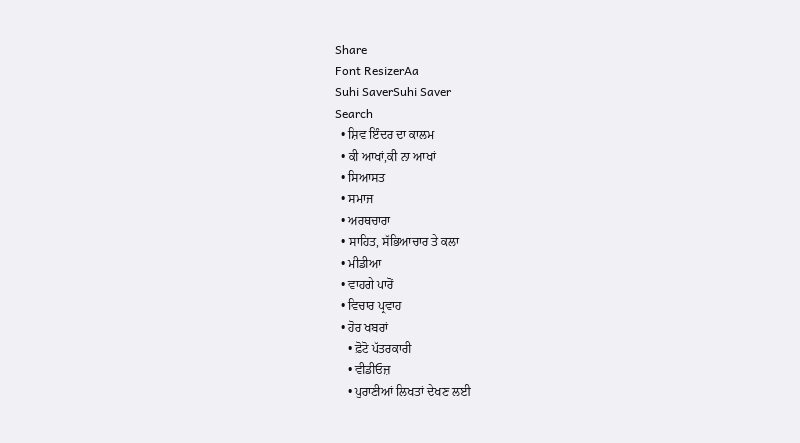Share
Font ResizerAa
Suhi SaverSuhi Saver
Search
  • ਸ਼ਿਵ ਇੰਦਰ ਦਾ ਕਾਲਮ
  • ਕੀ ਆਖਾਂ,ਕੀ ਨਾ ਆਖਾਂ
  • ਸਿਆਸਤ
  • ਸਮਾਜ
  • ਅਰਥਚਾਰਾ
  • ਸਾਹਿਤ, ਸੱਭਿਆਚਾਰ ਤੇ ਕਲਾ
  • ਮੀਡੀਆ
  • ਵਾਹਗੇ ਪਾਰੋਂ
  • ਵਿਚਾਰ ਪ੍ਰਵਾਹ
  • ਹੋਰ ਖਬਰਾਂ
    • ਫ਼ੋਟੋ ਪੱਤਰਕਾਰੀ
    • ਵੀਡੀਓਜ਼
    • ਪੁਰਾਣੀਆਂ ਲਿਖਤਾਂ ਦੇਖਣ ਲਈ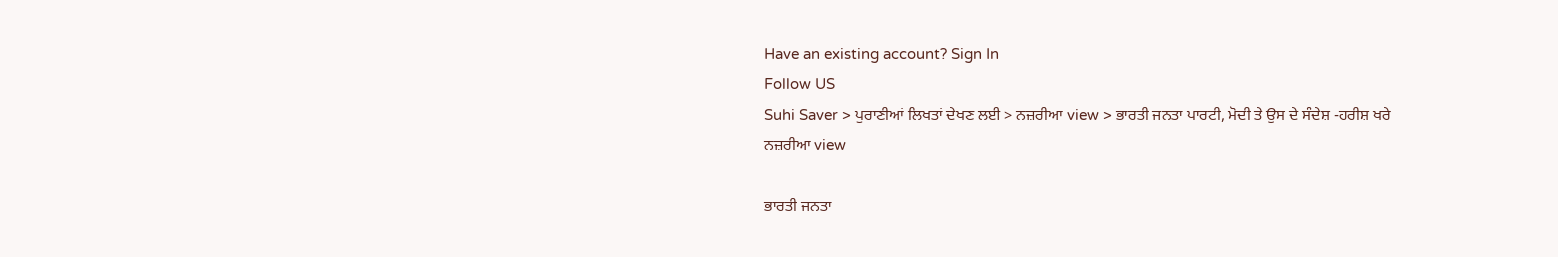Have an existing account? Sign In
Follow US
Suhi Saver > ਪੁਰਾਣੀਆਂ ਲਿਖਤਾਂ ਦੇਖਣ ਲਈ > ਨਜ਼ਰੀਆ view > ਭਾਰਤੀ ਜਨਤਾ ਪਾਰਟੀ, ਮੋਦੀ ਤੇ ਉਸ ਦੇ ਸੰਦੇਸ਼ -ਹਰੀਸ਼ ਖਰੇ
ਨਜ਼ਰੀਆ view

ਭਾਰਤੀ ਜਨਤਾ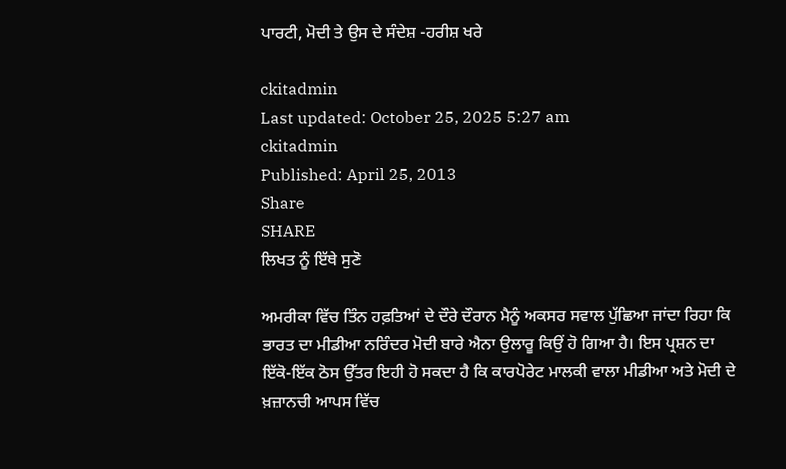ਪਾਰਟੀ, ਮੋਦੀ ਤੇ ਉਸ ਦੇ ਸੰਦੇਸ਼ -ਹਰੀਸ਼ ਖਰੇ

ckitadmin
Last updated: October 25, 2025 5:27 am
ckitadmin
Published: April 25, 2013
Share
SHARE
ਲਿਖਤ ਨੂੰ ਇੱਥੇ ਸੁਣੋ

ਅਮਰੀਕਾ ਵਿੱਚ ਤਿੰਨ ਹਫ਼ਤਿਆਂ ਦੇ ਦੌਰੇ ਦੌਰਾਨ ਮੈਨੂੰ ਅਕਸਰ ਸਵਾਲ ਪੁੱਛਿਆ ਜਾਂਦਾ ਰਿਹਾ ਕਿ ਭਾਰਤ ਦਾ ਮੀਡੀਆ ਨਰਿੰਦਰ ਮੋਦੀ ਬਾਰੇ ਐਨਾ ਉਲਾਰੂ ਕਿਉਂ ਹੋ ਗਿਆ ਹੈ। ਇਸ ਪ੍ਰਸ਼ਨ ਦਾ ਇੱਕੋ-ਇੱਕ ਠੋਸ ਉੱਤਰ ਇਹੀ ਹੋ ਸਕਦਾ ਹੈ ਕਿ ਕਾਰਪੋਰੇਟ ਮਾਲਕੀ ਵਾਲਾ ਮੀਡੀਆ ਅਤੇ ਮੋਦੀ ਦੇ ਖ਼ਜ਼ਾਨਚੀ ਆਪਸ ਵਿੱਚ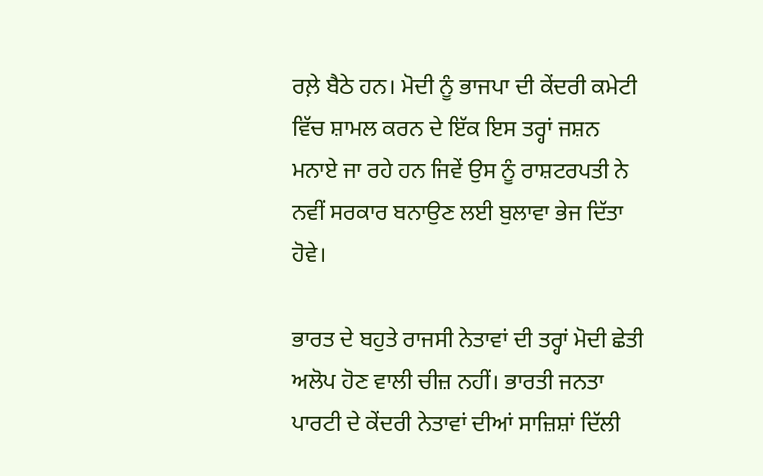ਰਲ਼ੇ ਬੈਠੇ ਹਨ। ਮੋਦੀ ਨੂੰ ਭਾਜਪਾ ਦੀ ਕੇਂਦਰੀ ਕਮੇਟੀ ਵਿੱਚ ਸ਼ਾਮਲ ਕਰਨ ਦੇ ਇੱਕ ਇਸ ਤਰ੍ਹਾਂ ਜਸ਼ਨ ਮਨਾਏ ਜਾ ਰਹੇ ਹਨ ਜਿਵੇਂ ਉਸ ਨੂੰ ਰਾਸ਼ਟਰਪਤੀ ਨੇ ਨਵੀਂ ਸਰਕਾਰ ਬਨਾਉਣ ਲਈ ਬੁਲਾਵਾ ਭੇਜ ਦਿੱਤਾ ਹੋਵੇ।

ਭਾਰਤ ਦੇ ਬਹੁਤੇ ਰਾਜਸੀ ਨੇਤਾਵਾਂ ਦੀ ਤਰ੍ਹਾਂ ਮੋਦੀ ਛੇਤੀ ਅਲੋਪ ਹੋਣ ਵਾਲੀ ਚੀਜ਼ ਨਹੀਂ। ਭਾਰਤੀ ਜਨਤਾ ਪਾਰਟੀ ਦੇ ਕੇਂਦਰੀ ਨੇਤਾਵਾਂ ਦੀਆਂ ਸਾਜ਼ਿਸ਼ਾਂ ਦਿੱਲੀ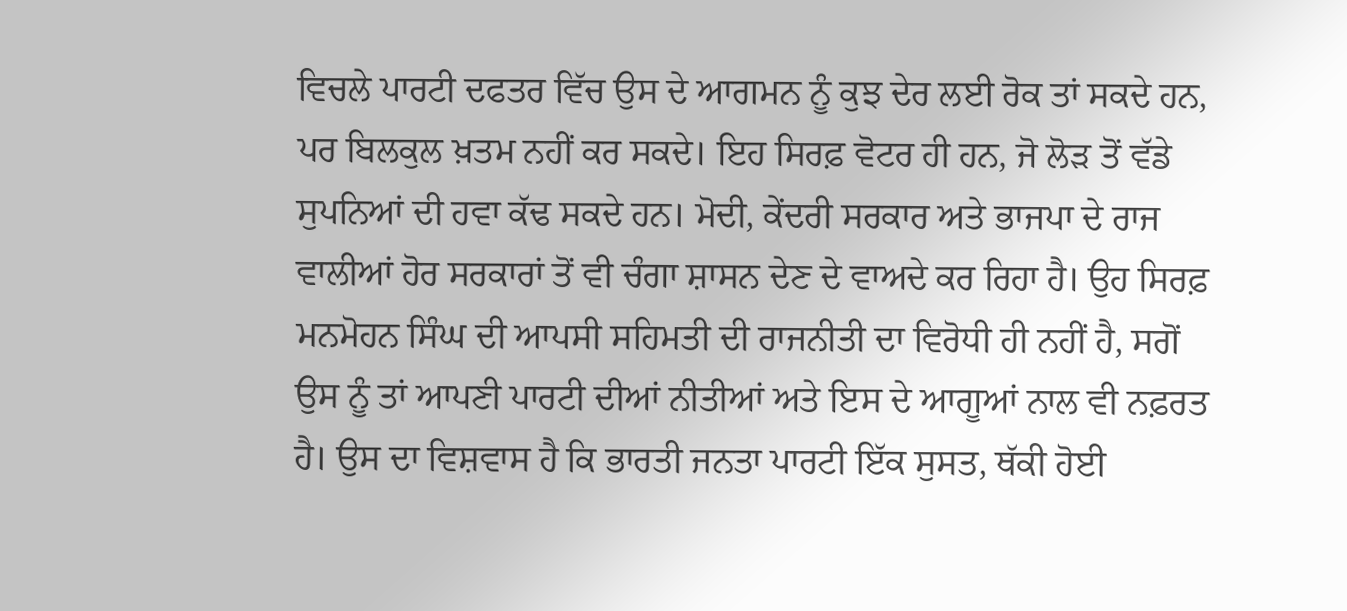ਵਿਚਲੇ ਪਾਰਟੀ ਦਫਤਰ ਵਿੱਚ ਉਸ ਦੇ ਆਗਮਨ ਨੂੰ ਕੁਝ ਦੇਰ ਲਈ ਰੋਕ ਤਾਂ ਸਕਦੇ ਹਨ, ਪਰ ਬਿਲਕੁਲ ਖ਼ਤਮ ਨਹੀਂ ਕਰ ਸਕਦੇ। ਇਹ ਸਿਰਫ਼ ਵੋਟਰ ਹੀ ਹਨ, ਜੋ ਲੋੜ ਤੋਂ ਵੱਡੇ ਸੁਪਨਿਆਂ ਦੀ ਹਵਾ ਕੱਢ ਸਕਦੇ ਹਨ। ਮੋਦੀ, ਕੇਂਦਰੀ ਸਰਕਾਰ ਅਤੇ ਭਾਜਪਾ ਦੇ ਰਾਜ ਵਾਲੀਆਂ ਹੋਰ ਸਰਕਾਰਾਂ ਤੋਂ ਵੀ ਚੰਗਾ ਸ਼ਾਸਨ ਦੇਣ ਦੇ ਵਾਅਦੇ ਕਰ ਰਿਹਾ ਹੈ। ਉਹ ਸਿਰਫ਼ ਮਨਮੋਹਨ ਸਿੰਘ ਦੀ ਆਪਸੀ ਸਹਿਮਤੀ ਦੀ ਰਾਜਨੀਤੀ ਦਾ ਵਿਰੋਧੀ ਹੀ ਨਹੀਂ ਹੈ, ਸਗੋਂ ਉਸ ਨੂੰ ਤਾਂ ਆਪਣੀ ਪਾਰਟੀ ਦੀਆਂ ਨੀਤੀਆਂ ਅਤੇ ਇਸ ਦੇ ਆਗੂਆਂ ਨਾਲ ਵੀ ਨਫ਼ਰਤ ਹੈ। ਉਸ ਦਾ ਵਿਸ਼ਵਾਸ ਹੈ ਕਿ ਭਾਰਤੀ ਜਨਤਾ ਪਾਰਟੀ ਇੱਕ ਸੁਸਤ, ਥੱਕੀ ਹੋਈ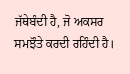ਜੱਥੇਬੰਦੀ ਹੈ, ਜੋ ਅਕਸਰ ਸਮਝੌਤੇ ਕਰਦੀ ਰਹਿੰਦੀ ਹੈ।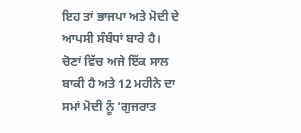ਇਹ ਤਾਂ ਭਾਜਪਾ ਅਤੇ ਮੋਦੀ ਦੇ ਆਪਸੀ ਸੰਬੰਧਾਂ ਬਾਰੇ ਹੈ। ਚੋਣਾਂ ਵਿੱਚ ਅਜੇ ਇੱਕ ਸਾਲ ਬਾਕੀ ਹੈ ਅਤੇ 12 ਮਹੀਨੇ ਦਾ ਸਮਾਂ ਮੋਦੀ ਨੂੰ ‘ਗੁਜਰਾਤ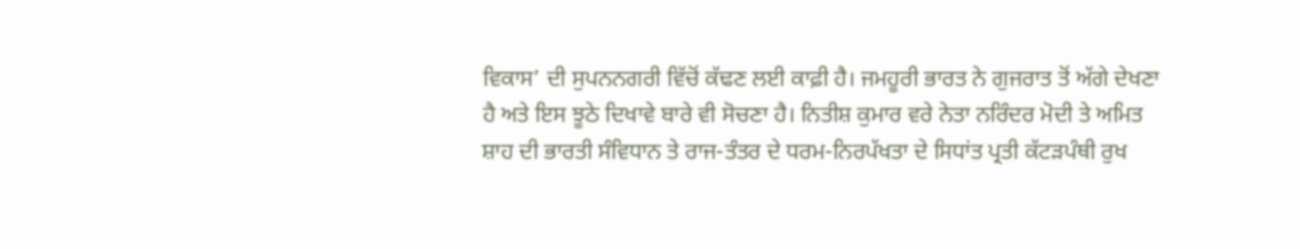ਵਿਕਾਸ’ ਦੀ ਸੁਪਨਨਗਰੀ ਵਿੱਚੋਂ ਕੱਢਣ ਲਈ ਕਾਫ਼ੀ ਹੈ। ਜਮਹੂਰੀ ਭਾਰਤ ਨੇ ਗੁਜਰਾਤ ਤੋਂ ਅੱਗੇ ਦੇਖਣਾ ਹੈ ਅਤੇ ਇਸ ਝੂਠੇ ਦਿਖਾਵੇ ਬਾਰੇ ਵੀ ਸੋਚਣਾ ਹੈ। ਨਿਤੀਸ਼ ਕੁਮਾਰ ਵਰੇ ਨੇਤਾ ਨਰਿੰਦਰ ਮੋਦੀ ਤੇ ਅਮਿਤ ਸ਼ਾਹ ਦੀ ਭਾਰਤੀ ਸੰਵਿਧਾਨ ਤੇ ਰਾਜ-ਤੰਤਰ ਦੇ ਧਰਮ-ਨਿਰਪੱਖਤਾ ਦੇ ਸਿਧਾਂਤ ਪ੍ਰਤੀ ਕੱਟੜਪੰਥੀ ਰੁਖ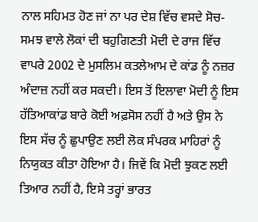ਨਾਲ ਸਹਿਮਤ ਹੋਣ ਜਾਂ ਨਾ ਪਰ ਦੇਸ਼ ਵਿੱਚ ਵਸਦੇ ਸੋਚ-ਸਮਝ ਵਾਲੇ ਲੋਕਾਂ ਦੀ ਬਹੁਗਿਣਤੀ ਮੋਦੀ ਦੇ ਰਾਜ ਵਿੱਚ ਵਾਪਰੇ 2002 ਦੇ ਮੁਸਲਿਮ ਕਤਲੇਆਮ ਦੇ ਕਾਂਡ ਨੂੰ ਨਜ਼ਰ ਅੰਦਾਜ਼ ਨਹੀਂ ਕਰ ਸਕਦੀ। ਇਸ ਤੋਂ ਇਲਾਵਾ ਮੋਦੀ ਨੂੰ ਇਸ ਹੱਤਿਆਕਾਂਡ ਬਾਰੇ ਕੋਈ ਅਫ਼ਸੋਸ ਨਹੀਂ ਹੈ ਅਤੇ ਉਸ ਨੇ ਇਸ ਸੱਚ ਨੂੰ ਛੁਪਾਉਣ ਲਈ ਲੋਕ ਸੰਪਰਕ ਮਾਹਿਰਾਂ ਨੂੰ ਨਿਯੁਕਤ ਕੀਤਾ ਹੋਇਆ ਹੈ। ਜਿਵੇਂ ਕਿ ਮੋਦੀ ਝੁਕਣ ਲਈ ਤਿਆਰ ਨਹੀਂ ਹੈ, ਇਸੇ ਤਰ੍ਹਾਂ ਭਾਰਤ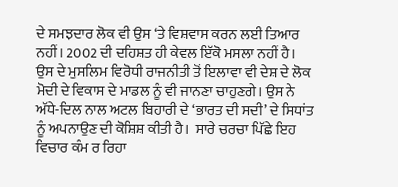ਦੇ ਸਮਝਦਾਰ ਲੋਕ ਵੀ ਉਸ ‘ਤੇ ਵਿਸ਼ਵਾਸ ਕਰਨ ਲਈ ਤਿਆਰ ਨਹੀਂ। 2002 ਦੀ ਦਹਿਸ਼ਤ ਹੀ ਕੇਵਲ ਇੱਕੋ ਮਸਲਾ ਨਹੀਂ ਹੈ। ਉਸ ਦੇ ਮੁਸਲਿਮ ਵਿਰੋਧੀ ਰਾਜਨੀਤੀ ਤੋਂ ਇਲਾਵਾ ਵੀ ਦੇਸ਼ ਦੇ ਲੋਕ ਮੋਦੀ ਦੇ ਵਿਕਾਸ ਦੇ ਮਾਡਲ ਨੂੰ ਵੀ ਜਾਨਣਾ ਚਾਹੁਣਗੇ। ਉਸ ਨੇ ਅੱਧੇ-ਦਿਲ ਨਾਲ ਅਟਲ ਬਿਹਾਰੀ ਦੇ ‘ਭਾਰਤ ਦੀ ਸਦੀ’ ਦੇ ਸਿਧਾਂਤ ਨੂੰ ਅਪਨਾਉਣ ਦੀ ਕੋਸ਼ਿਸ਼ ਕੀਤੀ ਹੈ।  ਸਾਰੇ ਚਰਚਾ ਪਿੱਛੇ ਇਹ ਵਿਚਾਰ ਕੰਮ ਰ ਰਿਹਾ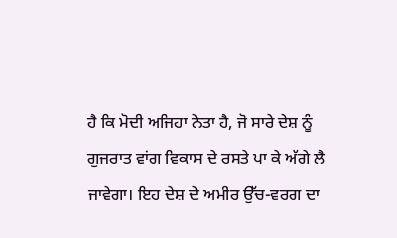ਹੈ ਕਿ ਮੋਦੀ ਅਜਿਹਾ ਨੇਤਾ ਹੈ, ਜੋ ਸਾਰੇ ਦੇਸ਼ ਨੂੰ ਗੁਜਰਾਤ ਵਾਂਗ ਵਿਕਾਸ ਦੇ ਰਸਤੇ ਪਾ ਕੇ ਅੱਗੇ ਲੈ ਜਾਵੇਗਾ। ਇਹ ਦੇਸ਼ ਦੇ ਅਮੀਰ ਉੱਚ-ਵਰਗ ਦਾ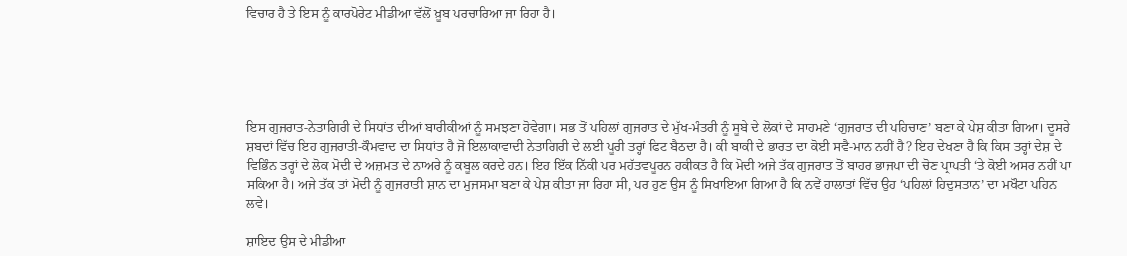ਵਿਚਾਰ ਹੈ ਤੇ ਇਸ ਨੂੰ ਕਾਰਪੋਰੇਟ ਮੀਡੀਆ ਵੱਲੋਂ ਖ਼ੂਬ ਪਰਚਾਰਿਆ ਜਾ ਰਿਹਾ ਹੈ।





ਇਸ ਗੁਜਰਾਤ-ਨੇਤਾਗਿਰੀ ਦੇ ਸਿਧਾਂਤ ਦੀਆਂ ਬਾਰੀਕੀਆਂ ਨੂੰ ਸਮਝਣਾ ਹੋਵੇਗਾ। ਸਭ ਤੋਂ ਪਹਿਲਾਂ ਗੁਜਰਾਤ ਦੇ ਮੁੱਖ-ਮੰਤਰੀ ਨੂੰ ਸੂਬੇ ਦੇ ਲੋਕਾਂ ਦੇ ਸਾਹਮਣੇ ‘ਗੁਜਰਾਤ ਦੀ ਪਹਿਚਾਣ’ ਬਣਾ ਕੇ ਪੇਸ਼ ਕੀਤਾ ਗਿਆ। ਦੂਸਰੇ ਸ਼ਬਦਾਂ ਵਿੱਚ ਇਹ ਗੁਜਰਾਤੀ-ਕੌਮਵਾਦ ਦਾ ਸਿਧਾਂਤ ਹੈ ਜੋ ਇਲਾਕਾਵਾਦੀ ਨੇਤਾਗਿਰੀ ਦੇ ਲਈ ਪੂਰੀ ਤਰ੍ਹਾਂ ਫਿਟ ਬੈਠਦਾ ਹੈ। ਕੀ ਬਾਕੀ ਦੇ ਭਾਰਤ ਦਾ ਕੋਈ ਸਵੈ-ਮਾਨ ਨਹੀਂ ਹੈ? ਇਹ ਦੇਖਣਾ ਹੈ ਕਿ ਕਿਸ ਤਰ੍ਹਾਂ ਦੇਸ਼ ਦੇ ਵਿਭਿੰਨ ਤਰ੍ਹਾਂ ਦੇ ਲੋਕ ਮੋਦੀ ਦੇ ਅਜ਼ਮਤ ਦੇ ਨਾਅਰੇ ਨੂੰ ਕਬੂਲ ਕਰਦੇ ਹਨ। ਇਹ ਇੱਕ ਨਿੱਕੀ ਪਰ ਮਹੱਤਵਪੂਰਨ ਹਕੀਕਤ ਹੈ ਕਿ ਮੋਦੀ ਅਜੇ ਤੱਕ ਗੁਜਰਾਤ ਤੋਂ ਬਾਹਰ ਭਾਜਪਾ ਦੀ ਚੋਣ ਪ੍ਰਾਪਤੀ ‘ਤੇ ਕੋਈ ਅਸਰ ਨਹੀਂ ਪਾ ਸਕਿਆ ਹੈ। ਅਜੇ ਤੱਕ ਤਾਂ ਮੋਦੀ ਨੂੰ ਗੁਜਰਾਤੀ ਸ਼ਾਨ ਦਾ ਮੁਜਸਮਾ ਬਣਾ ਕੇ ਪੇਸ਼ ਕੀਤਾ ਜਾ ਰਿਹਾ ਸੀ, ਪਰ ਹੁਣ ਉਸ ਨੂੰ ਸਿਖਾਇਆ ਗਿਆ ਹੈ ਕਿ ਨਵੇਂ ਹਾਲਾਤਾਂ ਵਿੱਚ ਉਹ ‘ਪਹਿਲਾਂ ਹਿਦੁਸਤਾਨ’ ਦਾ ਮਖੌਟਾ ਪਹਿਨ ਲਵੇ।

ਸ਼ਾਇਦ ਉਸ ਦੇ ਮੀਡੀਆ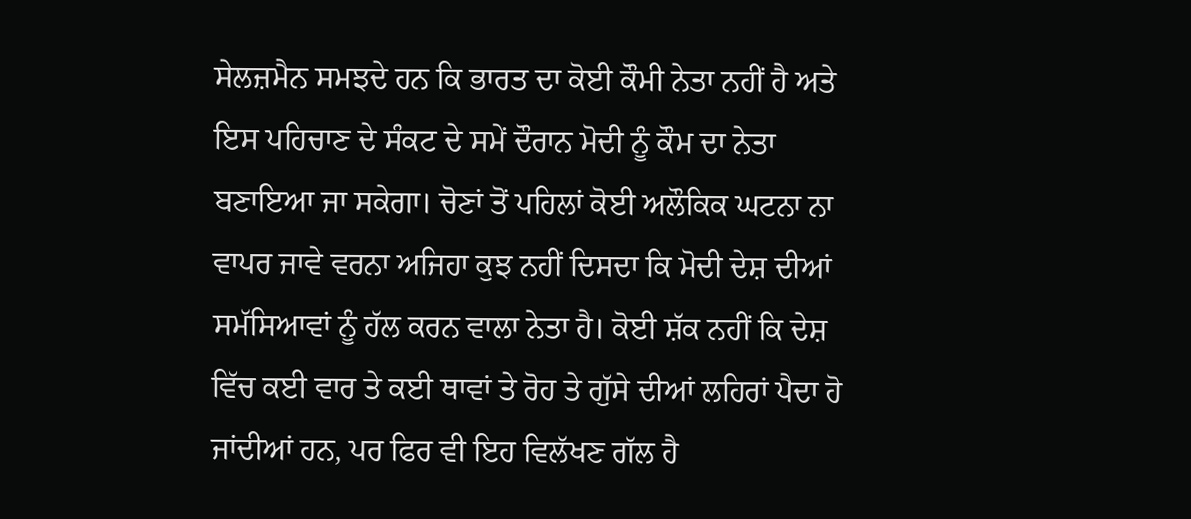ਸੇਲਜ਼ਮੈਨ ਸਮਝਦੇ ਹਨ ਕਿ ਭਾਰਤ ਦਾ ਕੋਈ ਕੌਮੀ ਨੇਤਾ ਨਹੀਂ ਹੈ ਅਤੇ ਇਸ ਪਹਿਚਾਣ ਦੇ ਸੰਕਟ ਦੇ ਸਮੇਂ ਦੌਰਾਨ ਮੋਦੀ ਨੂੰ ਕੌਮ ਦਾ ਨੇਤਾ ਬਣਾਇਆ ਜਾ ਸਕੇਗਾ। ਚੋਣਾਂ ਤੋਂ ਪਹਿਲਾਂ ਕੋਈ ਅਲੌਕਿਕ ਘਟਨਾ ਨਾ ਵਾਪਰ ਜਾਵੇ ਵਰਨਾ ਅਜਿਹਾ ਕੁਝ ਨਹੀਂ ਦਿਸਦਾ ਕਿ ਮੋਦੀ ਦੇਸ਼ ਦੀਆਂ ਸਮੱਸਿਆਵਾਂ ਨੂੰ ਹੱਲ ਕਰਨ ਵਾਲਾ ਨੇਤਾ ਹੈ। ਕੋਈ ਸ਼ੱਕ ਨਹੀਂ ਕਿ ਦੇਸ਼ ਵਿੱਚ ਕਈ ਵਾਰ ਤੇ ਕਈ ਥਾਵਾਂ ਤੇ ਰੋਹ ਤੇ ਗੁੱਸੇ ਦੀਆਂ ਲਹਿਰਾਂ ਪੈਦਾ ਹੋ ਜਾਂਦੀਆਂ ਹਨ, ਪਰ ਫਿਰ ਵੀ ਇਹ ਵਿਲੱਖਣ ਗੱਲ ਹੈ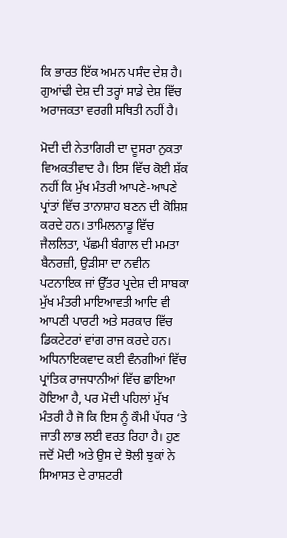ਕਿ ਭਾਰਤ ਇੱਕ ਅਮਨ ਪਸੰਦ ਦੇਸ਼ ਹੈ। ਗੁਆਂਢੀ ਦੇਸ਼ ਦੀ ਤਰ੍ਹਾਂ ਸਾਡੇ ਦੇਸ਼ ਵਿੱਚ ਅਰਾਜਕਤਾ ਵਰਗੀ ਸਥਿਤੀ ਨਹੀਂ ਹੈ।

ਮੋਦੀ ਦੀ ਨੇਤਾਗਿਰੀ ਦਾ ਦੂਸਰਾ ਨੁਕਤਾ ਵਿਅਕਤੀਵਾਦ ਹੈ। ਇਸ ਵਿੱਚ ਕੋਈ ਸ਼ੱਕ ਨਹੀਂ ਕਿ ਮੁੱਖ ਮੰਤਰੀ ਆਪਣੇ-ਆਪਣੇ ਪ੍ਰਾਂਤਾਂ ਵਿੱਚ ਤਾਨਾਸ਼ਾਹ ਬਣਨ ਦੀ ਕੋਸ਼ਿਸ਼ ਕਰਦੇ ਹਨ। ਤਾਮਿਲਨਾਡੂ ਵਿੱਚ ਜੈਲਲਿਤਾ, ਪੱਛਮੀ ਬੰਗਾਲ ਦੀ ਮਮਤਾ ਬੈਨਰਜ਼ੀ, ਉੜੀਸਾ ਦਾ ਨਵੀਨ ਪਟਨਾਇਕ ਜਾਂ ਉੱਤਰ ਪ੍ਰਦੇਸ਼ ਦੀ ਸਾਬਕਾ ਮੁੱਖ ਮੰਤਰੀ ਮਾਇਆਵਤੀ ਆਦਿ ਵੀ ਆਪਣੀ ਪਾਰਟੀ ਅਤੇ ਸਰਕਾਰ ਵਿੱਚ ਡਿਕਟੇਟਰਾਂ ਵਾਂਗ ਰਾਜ ਕਰਦੇ ਹਨ। ਅਧਿਨਾਇਕਵਾਦ ਕਈ ਵੰਨਗੀਆਂ ਵਿੱਚ ਪ੍ਰਾਂਤਿਕ ਰਾਜਧਾਨੀਆਂ ਵਿੱਚ ਛਾਇਆ ਹੋਇਆ ਹੈ, ਪਰ ਮੋਦੀ ਪਹਿਲਾਂ ਮੁੱਖ ਮੰਤਰੀ ਹੈ ਜੋ ਕਿ ਇਸ ਨੂੰ ਕੌਮੀ ਪੱਧਰ ‘ਤੇ ਜਾਤੀ ਲਾਭ ਲਈ ਵਰਤ ਰਿਹਾ ਹੈ। ਹੁਣ ਜਦੋਂ ਮੋਦੀ ਅਤੇ ਉਸ ਦੇ ਝੋਲੀ ਝੁਕਾਂ ਨੇ ਸਿਆਸਤ ਦੇ ਰਾਸ਼ਟਰੀ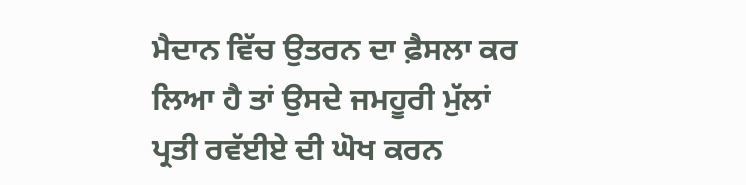ਮੈਦਾਨ ਵਿੱਚ ਉਤਰਨ ਦਾ ਫ਼ੈਸਲਾ ਕਰ ਲਿਆ ਹੈ ਤਾਂ ਉਸਦੇ ਜਮਹੂਰੀ ਮੁੱਲਾਂ ਪ੍ਰਤੀ ਰਵੱਈਏ ਦੀ ਘੋਖ ਕਰਨ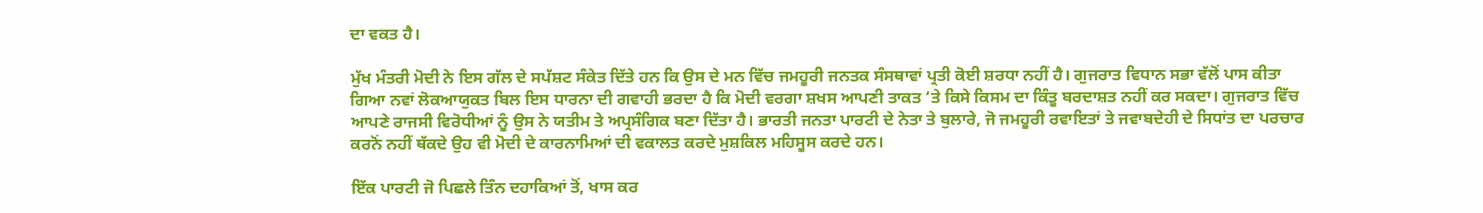ਦਾ ਵਕਤ ਹੈ।

ਮੁੱਖ ਮੰਤਰੀ ਮੋਦੀ ਨੇ ਇਸ ਗੱਲ ਦੇ ਸਪੱਸ਼ਟ ਸੰਕੇਤ ਦਿੱਤੇ ਹਨ ਕਿ ਉਸ ਦੇ ਮਨ ਵਿੱਚ ਜਮਹੂਰੀ ਜਨਤਕ ਸੰਸਥਾਵਾਂ ਪ੍ਰਤੀ ਕੋਈ ਸ਼ਰਧਾ ਨਹੀਂ ਹੈ। ਗੁਜਰਾਤ ਵਿਧਾਨ ਸਭਾ ਵੱਲੋਂ ਪਾਸ ਕੀਤਾ ਗਿਆ ਨਵਾਂ ਲੋਕਆਯੁਕਤ ਬਿਲ ਇਸ ਧਾਰਨਾ ਦੀ ਗਵਾਹੀ ਭਰਦਾ ਹੈ ਕਿ ਮੋਦੀ ਵਰਗਾ ਸ਼ਖਸ ਆਪਣੀ ਤਾਕਤ ‘ਤੇ ਕਿਸੇ ਕਿਸਮ ਦਾ ਕਿੰਤੂ ਬਰਦਾਸ਼ਤ ਨਹੀਂ ਕਰ ਸਕਦਾ। ਗੁਜਰਾਤ ਵਿੱਚ ਆਪਣੇ ਰਾਜਸੀ ਵਿਰੋਧੀਆਂ ਨੂੰ ਉਸ ਨੇ ਯਤੀਮ ਤੇ ਅਪ੍ਰਸੰਗਿਕ ਬਣਾ ਦਿੱਤਾ ਹੈ। ਭਾਰਤੀ ਜਨਤਾ ਪਾਰਟੀ ਦੇ ਨੇਤਾ ਤੇ ਬੁਲਾਰੇ, ਜੋ ਜਮਹੂਰੀ ਰਵਾਇਤਾਂ ਤੇ ਜਵਾਬਦੇਹੀ ਦੇ ਸਿਧਾਂਤ ਦਾ ਪਰਚਾਰ ਕਰਨੋਂ ਨਹੀਂ ਥੱਕਦੇ ਉਹ ਵੀ ਮੋਦੀ ਦੇ ਕਾਰਨਾਮਿਆਂ ਦੀ ਵਕਾਲਤ ਕਰਦੇ ਮੁਸ਼ਕਿਲ ਮਹਿਸੂਸ ਕਰਦੇ ਹਨ।

ਇੱਕ ਪਾਰਟੀ ਜੋ ਪਿਛਲੇ ਤਿੰਨ ਦਹਾਕਿਆਂ ਤੋਂ, ਖਾਸ ਕਰ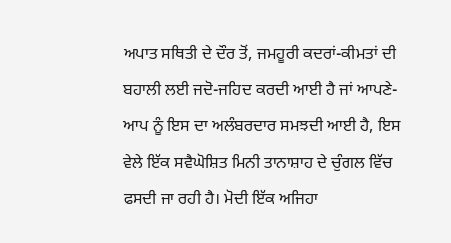ਅਪਾਤ ਸਥਿਤੀ ਦੇ ਦੌਰ ਤੋਂ, ਜਮਹੂਰੀ ਕਦਰਾਂ-ਕੀਮਤਾਂ ਦੀ ਬਹਾਲੀ ਲਈ ਜਦੋ-ਜਹਿਦ ਕਰਦੀ ਆਈ ਹੈ ਜਾਂ ਆਪਣੇ-ਆਪ ਨੂੰ ਇਸ ਦਾ ਅਲੰਬਰਦਾਰ ਸਮਝਦੀ ਆਈ ਹੈ, ਇਸ ਵੇਲੇ ਇੱਕ ਸਵੈਘੋਸ਼ਿਤ ਮਿਨੀ ਤਾਨਾਸ਼ਾਹ ਦੇ ਚੁੰਗਲ ਵਿੱਚ ਫਸਦੀ ਜਾ ਰਹੀ ਹੈ। ਮੋਦੀ ਇੱਕ ਅਜਿਹਾ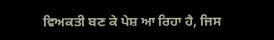ਵਿਅਕਤੀ ਬਣ ਕੇ ਪੇਸ਼ ਆ ਰਿਹਾ ਹੈ, ਜਿਸ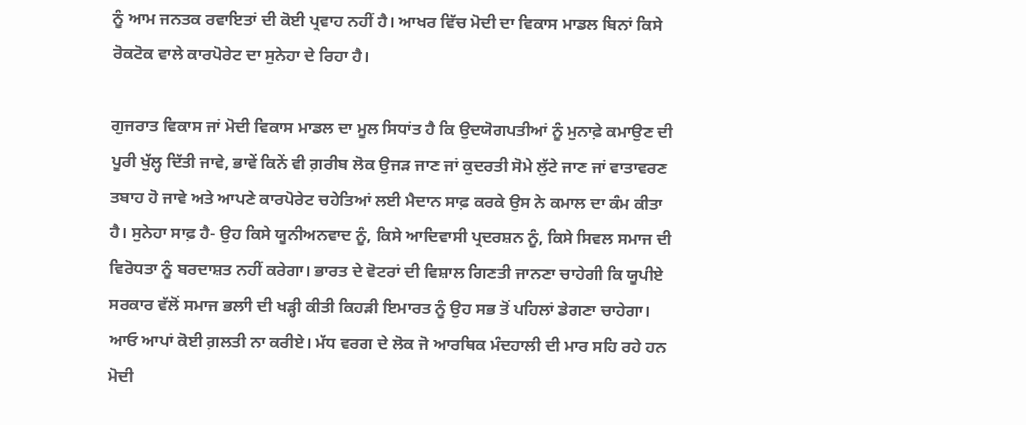ਨੂੰ ਆਮ ਜਨਤਕ ਰਵਾਇਤਾਂ ਦੀ ਕੋਈ ਪ੍ਰਵਾਹ ਨਹੀਂ ਹੈ। ਆਖਰ ਵਿੱਚ ਮੋਦੀ ਦਾ ਵਿਕਾਸ ਮਾਡਲ ਬਿਨਾਂ ਕਿਸੇ ਰੋਕਟੋਕ ਵਾਲੇ ਕਾਰਪੋਰੇਟ ਦਾ ਸੁਨੇਹਾ ਦੇ ਰਿਹਾ ਹੈ।

ਗੁਜਰਾਤ ਵਿਕਾਸ ਜਾਂ ਮੋਦੀ ਵਿਕਾਸ ਮਾਡਲ ਦਾ ਮੂਲ ਸਿਧਾਂਤ ਹੈ ਕਿ ਉਦਯੋਗਪਤੀਆਂ ਨੂੰ ਮੁਨਾਫ਼ੇ ਕਮਾਉਣ ਦੀ ਪੂਰੀ ਖੁੱਲ੍ਹ ਦਿੱਤੀ ਜਾਵੇ, ਭਾਵੇਂ ਕਿਨੇਂ ਵੀ ਗ਼ਰੀਬ ਲੋਕ ਉਜੜ ਜਾਣ ਜਾਂ ਕੁਦਰਤੀ ਸੋਮੇ ਲੁੱਟੇ ਜਾਣ ਜਾਂ ਵਾਤਾਵਰਣ ਤਬਾਹ ਹੋ ਜਾਵੇ ਅਤੇ ਆਪਣੇ ਕਾਰਪੋਰੇਟ ਚਹੇਤਿਆਂ ਲਈ ਮੈਦਾਨ ਸਾਫ਼ ਕਰਕੇ ਉਸ ਨੇ ਕਮਾਲ ਦਾ ਕੰਮ ਕੀਤਾ ਹੈ। ਸੁਨੇਹਾ ਸਾਫ਼ ਹੈ- ਉਹ ਕਿਸੇ ਯੂਨੀਅਨਵਾਦ ਨੂੰ, ਕਿਸੇ ਆਦਿਵਾਸੀ ਪ੍ਰਦਰਸ਼ਨ ਨੂੰ, ਕਿਸੇ ਸਿਵਲ ਸਮਾਜ ਦੀ ਵਿਰੋਧਤਾ ਨੂੰ ਬਰਦਾਸ਼ਤ ਨਹੀਂ ਕਰੇਗਾ। ਭਾਰਤ ਦੇ ਵੋਟਰਾਂ ਦੀ ਵਿਸ਼ਾਲ ਗਿਣਤੀ ਜਾਨਣਾ ਚਾਹੇਗੀ ਕਿ ਯੂਪੀਏ ਸਰਕਾਰ ਵੱਲੋਂ ਸਮਾਜ ਭਲਾੀ ਦੀ ਖੜ੍ਹੀ ਕੀਤੀ ਕਿਹੜੀ ਇਮਾਰਤ ਨੂੰ ਉਹ ਸਭ ਤੋਂ ਪਹਿਲਾਂ ਡੇਗਣਾ ਚਾਹੇਗਾ। ਆਓ ਆਪਾਂ ਕੋਈ ਗ਼ਲਤੀ ਨਾ ਕਰੀਏ। ਮੱਧ ਵਰਗ ਦੇ ਲੋਕ ਜੋ ਆਰਥਿਕ ਮੰਦਹਾਲੀ ਦੀ ਮਾਰ ਸਹਿ ਰਹੇ ਹਨ ਮੋਦੀ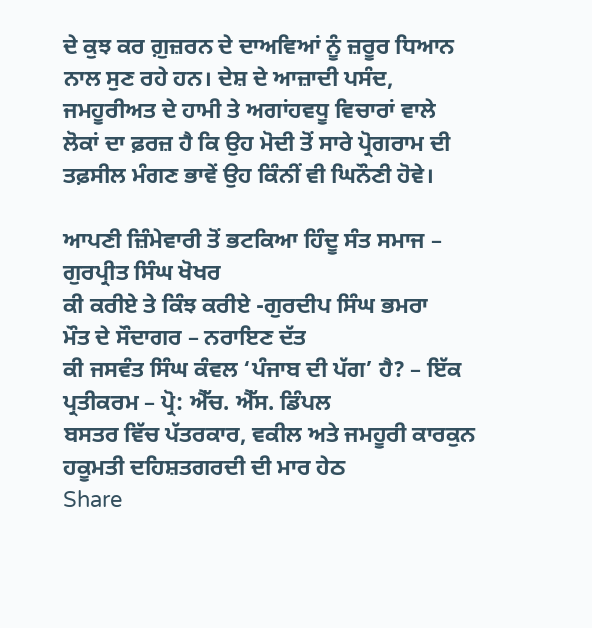ਦੇ ਕੁਝ ਕਰ ਗ਼ੁਜ਼ਰਨ ਦੇ ਦਾਅਵਿਆਂ ਨੂੰ ਜ਼ਰੂਰ ਧਿਆਨ ਨਾਲ ਸੁਣ ਰਹੇ ਹਨ। ਦੇਸ਼ ਦੇ ਆਜ਼ਾਦੀ ਪਸੰਦ, ਜਮਹੂਰੀਅਤ ਦੇ ਹਾਮੀ ਤੇ ਅਗਾਂਹਵਧੂ ਵਿਚਾਰਾਂ ਵਾਲੇ ਲੋਕਾਂ ਦਾ ਫ਼ਰਜ਼ ਹੈ ਕਿ ਉਹ ਮੋਦੀ ਤੋਂ ਸਾਰੇ ਪ੍ਰੋਗਰਾਮ ਦੀ ਤਫ਼ਸੀਲ ਮੰਗਣ ਭਾਵੇਂ ਉਹ ਕਿੰਨੀਂ ਵੀ ਘਿਨੌਣੀ ਹੋਵੇ।

ਆਪਣੀ ਜ਼ਿੰਮੇਵਾਰੀ ਤੋਂ ਭਟਕਿਆ ਹਿੰਦੂ ਸੰਤ ਸਮਾਜ – ਗੁਰਪ੍ਰੀਤ ਸਿੰਘ ਖੋਖਰ
ਕੀ ਕਰੀਏ ਤੇ ਕਿੰਝ ਕਰੀਏ -ਗੁਰਦੀਪ ਸਿੰਘ ਭਮਰਾ
ਮੌਤ ਦੇ ਸੌਦਾਗਰ – ਨਰਾਇਣ ਦੱਤ
ਕੀ ਜਸਵੰਤ ਸਿੰਘ ਕੰਵਲ ‘ਪੰਜਾਬ ਦੀ ਪੱਗ’ ਹੈ? – ਇੱਕ ਪ੍ਰਤੀਕਰਮ – ਪ੍ਰੋ: ਐੱਚ. ਐੱਸ. ਡਿੰਪਲ
ਬਸਤਰ ਵਿੱਚ ਪੱਤਰਕਾਰ, ਵਕੀਲ ਅਤੇ ਜਮਹੂਰੀ ਕਾਰਕੁਨ ਹਕੂਮਤੀ ਦਹਿਸ਼ਤਗਰਦੀ ਦੀ ਮਾਰ ਹੇਠ
Share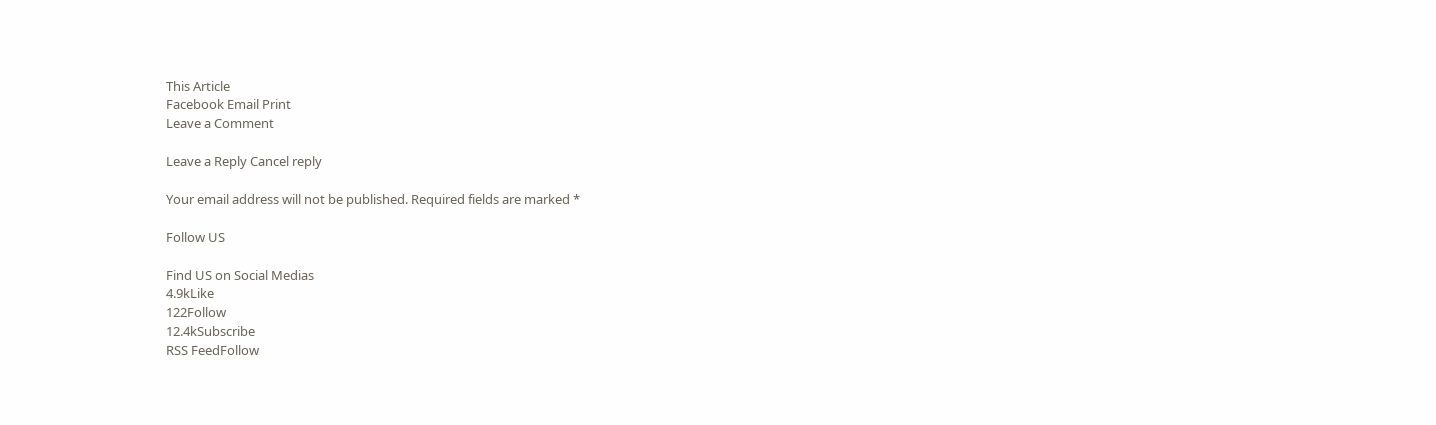This Article
Facebook Email Print
Leave a Comment

Leave a Reply Cancel reply

Your email address will not be published. Required fields are marked *

Follow US

Find US on Social Medias
4.9kLike
122Follow
12.4kSubscribe
RSS FeedFollow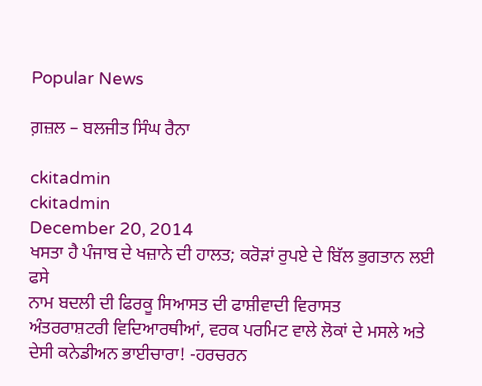Popular News

ਗ਼ਜ਼ਲ – ਬਲਜੀਤ ਸਿੰਘ ਰੈਨਾ

ckitadmin
ckitadmin
December 20, 2014
ਖਸਤਾ ਹੈ ਪੰਜਾਬ ਦੇ ਖਜ਼ਾਨੇ ਦੀ ਹਾਲਤ; ਕਰੋੜਾਂ ਰੁਪਏ ਦੇ ਬਿੱਲ ਭੁਗਤਾਨ ਲਈ ਫਸੇ
ਨਾਮ ਬਦਲੀ ਦੀ ਫਿਰਕੂ ਸਿਆਸਤ ਦੀ ਫਾਸ਼ੀਵਾਦੀ ਵਿਰਾਸਤ
ਅੰਤਰਰਾਸ਼ਟਰੀ ਵਿਦਿਆਰਥੀਆਂ, ਵਰਕ ਪਰਮਿਟ ਵਾਲੇ ਲੋਕਾਂ ਦੇ ਮਸਲੇ ਅਤੇ ਦੇਸੀ ਕਨੇਡੀਅਨ ਭਾਈਚਾਰਾ! -ਹਰਚਰਨ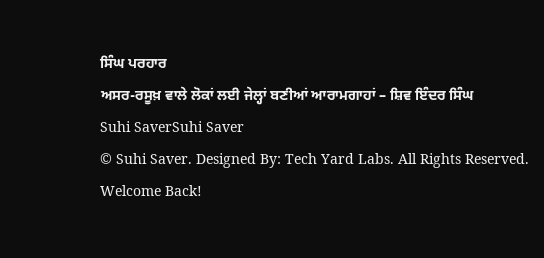ਸਿੰਘ ਪਰਹਾਰ
ਅਸਰ-ਰਸੂਖ਼ ਵਾਲੇ ਲੋਕਾਂ ਲਈ ਜੇਲ੍ਹਾਂ ਬਣੀਆਂ ਆਰਾਮਗਾਹਾਂ – ਸ਼ਿਵ ਇੰਦਰ ਸਿੰਘ
Suhi SaverSuhi Saver
© Suhi Saver. Designed By: Tech Yard Labs. All Rights Reserved.
Welcome Back!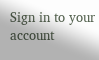Sign in to your account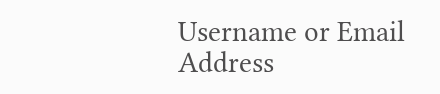Username or Email Address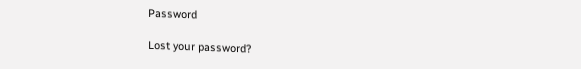Password

Lost your password?